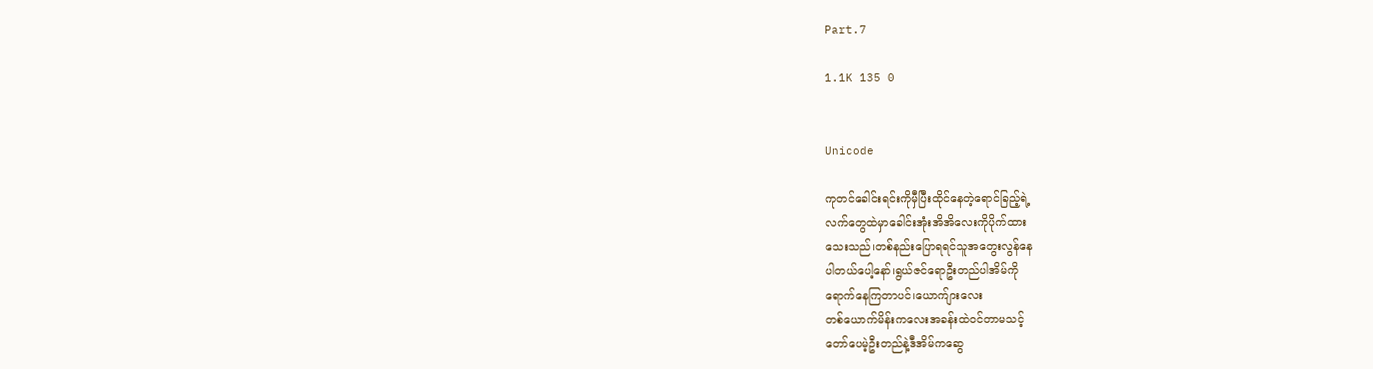Part.7

1.1K 135 0


Unicode

ကုတင်ခေါင်းရင်းကိုမှီပြီးထိုင်နေတဲ့ရောင်ခြည့်ရဲ့
လက်တွေထဲမှာခေါင်းအုံးအိအိလေးကိုပိုက်ထား
သေးသည်၊တစ်နည်းပြောရရင်သူအတွေးလွန်နေ
ပါတယ်ပေါ့နော်၊ရွယ်ဇင်ရောဦးတည်ပါအိမ်ကို
ရောက်နေကြတာပင်၊ယောက်ျားလေး
တစ်ယောက်မိန်းကလေးအခန်းထဲဝင်တာမသင့်
တော်ပေမဲ့ဦးတည်နဲ့ဒီအိမ်ကဆွေ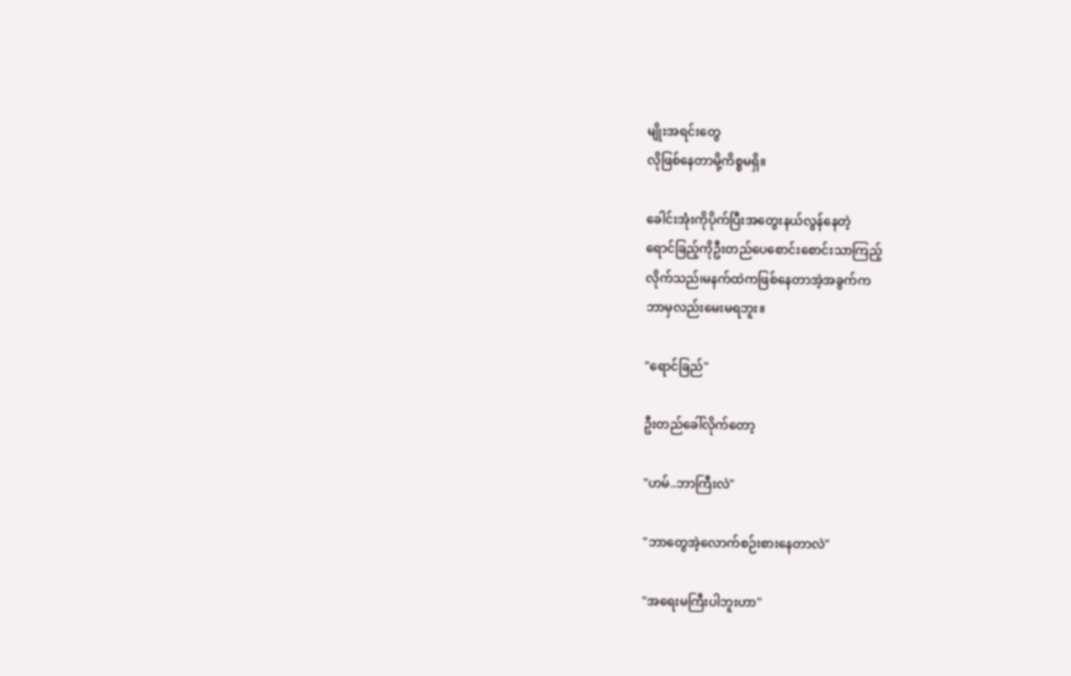မျိုးအရင်းတွေ
လိုဖြစ်နေတာမို့ကိစ္စမရှိ။

ခေါင်းအုံးကိုပိုက်ပြီးအတွေးနယ်လွန်နေတဲ့
ရောင်ခြည့်ကိုဦးတည်ပေစောင်းစောင်းသာကြည့်
လိုက်သည်၊မနက်ထဲကဖြစ်နေတာအဲ့အခွက်က
ဘာမှလည်းမေးမရဘူး။

"ရောင်ခြည်"

ဦးတည်ခေါ်လိုက်တော့

"ဟမ်..ဘာကြီးလဲ"

"ဘာတွေအဲ့လောက်စဉ်းစားနေတာလဲ"

"အရေးမကြီးပါဘူးဟာ"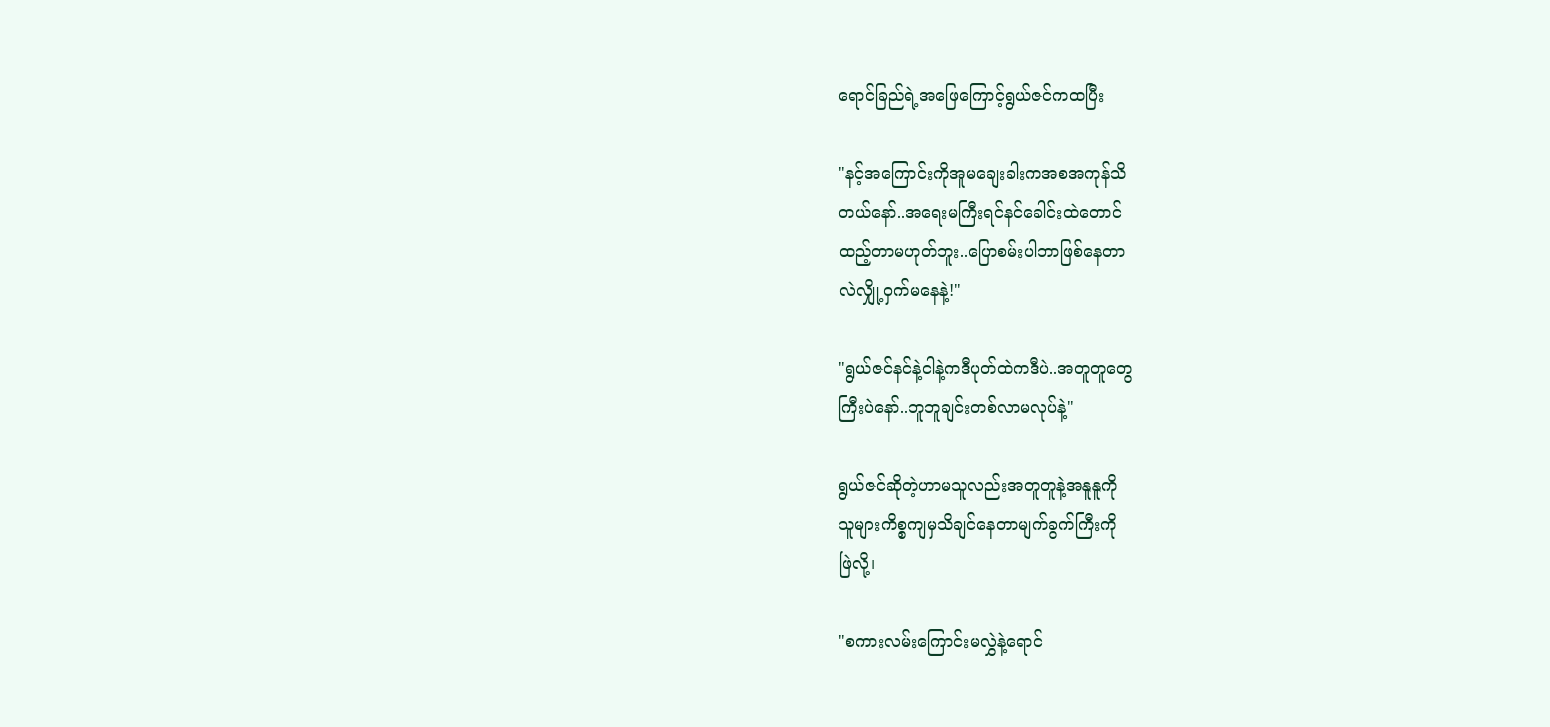ရောင်ခြည်ရဲ့အဖြေကြောင့်ရွယ်ဇင်ကထပြီး

"နင့်အကြောင်းကိုအူမချေးခါးကအစအကုန်သိ
တယ်နော်..အရေးမကြီးရင်နင်ခေါင်းထဲတောင်
ထည့်တာမဟုတ်ဘူး..ပြောစမ်းပါဘာဖြစ်နေတာ
လဲလျှို့ဝှက်‌မနေနဲ့!"

"ရွယ်ဇင်နင်နဲ့ငါနဲ့ကဒီပုတ်ထဲကဒီပဲ..အတူတူတွေ
ကြီးပဲနော်..ဘူဘူချင်းတစ်လာမလုပ်နဲ့"

ရွယ်ဇင်ဆိုတဲ့ဟာမသူလည်းအတူတူနဲ့အနူနူကို
သူများကိစ္စကျမှသိချင်နေတာမျက်ခွက်ကြီးကို
ဖြဲလို့၊

"စကားလမ်းကြောင်းမလွှဲနဲ့ရောင်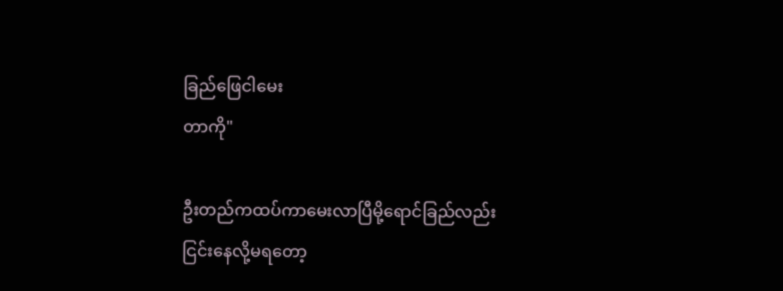ခြည်ဖြေငါမေး
တာကို"

ဦးတည်ကထပ်ကာမေးလာပြီမို့ရောင်ခြည်လည်း
ငြင်းနေလို့မရတော့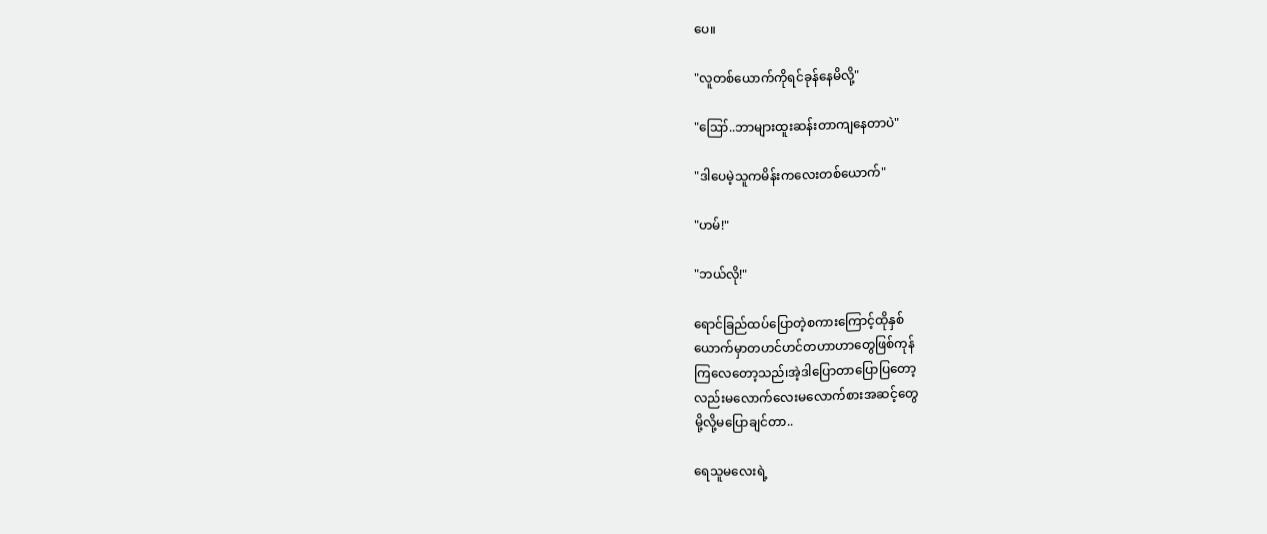ပေ။

"လူတစ်ယောက်ကိုရင်ခုန်‌နေမိလို့"

"ဪ..ဘာများထူးဆန်းတာကျနေတာပဲ"

"ဒါပေမဲ့သူကမိန်းကလေးတစ်ယောက်"

"ဟမ်!"

"ဘယ်လို!"

ရောင်ခြည်ထပ်ပြောတဲ့စကားကြောင့်ထိုနှစ်
ယောက်မှာတဟင်ဟင်တဟာဟာတွေဖြစ်ကုန်
ကြလေတော့သည်၊အဲ့ဒါပြောတာပြောပြတော့
လည်းမလောက်လေးမလောက်စားအဆင့်တွေ
မို့လို့မပြောချင်တာ..

ရေသူမလေးရဲ့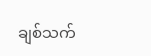ချစ်သက်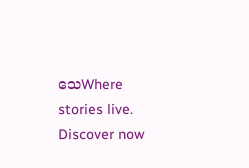သေWhere stories live. Discover now